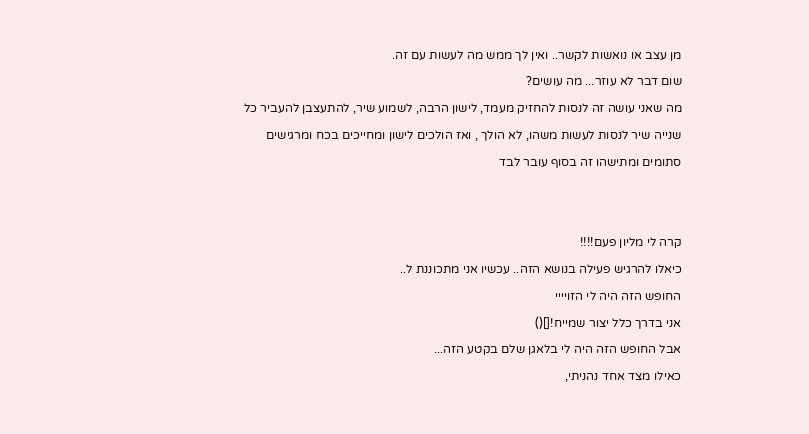מן עצב או נואשות לקשר.. ואין לך ממש מה לעשות עם זה.
שום דבר לא עוזר... מה עושים?
מה שאני עושה זה לנסות להחזיק מעמד, לישון הרבה, לשמוע שיר, להתעצבן להעביר כל שנייה שיר לנסות לעשות משהו, לא הולך , ואז הולכים לישון ומחייכים בכח ומרגישים סתומים ומתישהו זה בסוף עובר לבד


קרה לי מליון פעם!!!!
כיאלו להרגיש פעילה בנושא הזה.. עכשיו אני מתכוננת ל..
החופש הזה היה לי הזויייי
אני בדרך כלל יצור שמייח![]()
אבל החופש הזה היה לי בלאגן שלם בקטע הזה...
כאילו מצד אחד נהניתי,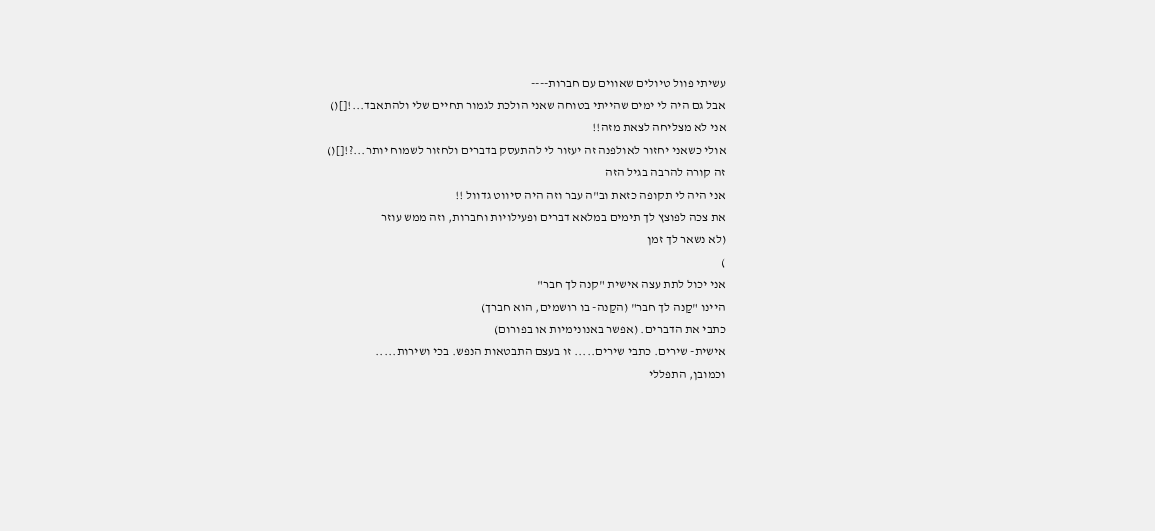עשיתי פוול טיולים שאווים עם חברות----
אבל גם היה לי ימים שהייתי בטוחה שאני הולכת לגמור תחיים שלי ולהתאבד...![]()
אני לא מצליחה לצאת מזה!!
אולי כשאני יחזור לאולפנה זה יעזור לי להתעסק בדברים ולחזור לשמוח יותר...?![]()
זה קורה להרבה בגיל הזה
אני היה לי תקופה כזאת וב"ה עבר וזה היה סיווט גדוול !!
את צכה לפוצץ לך תימים במלאא דברים ופעילויות וחברות, וזה ממש עוזר
(לא נשאר לך זמן
)
אני יכול לתת עצה אישית "קנה לך חבר"
היינו "קַנה לך חבר" (הקַנה- בו רושמים, הוא חברך)
כתבי את הדברים. (אפשר באנונימיות או בפורום)
אישית- שירים. כתבי שירים..... זו בעצם התבטאות הנפש. בכי ושירות.....
וכמובן, התפללי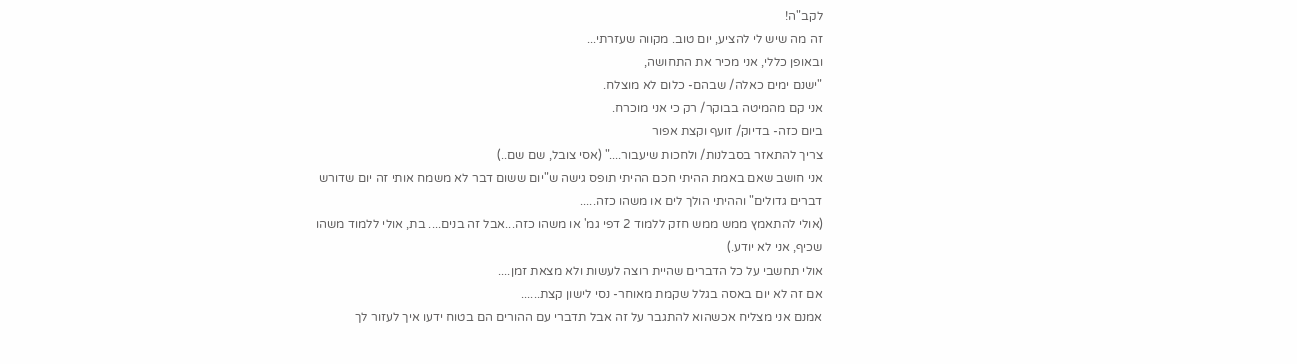לקב"ה!
זה מה שיש לי להציע, יום טוב. מקווה שעזרתי...
ובאופן כללי, אני מכיר את התחושה,
"ישנם ימים כאלה/ שבהם- כלום לא מוצלח.
אני קם מהמיטה בבוקר/ רק כי אני מוכרח.
ביום כזה- בדיוק/ זועף וקצת אפור
צריך להתאזר בסבלנות/ ולחכות שיעבור...." (אסי צובל, שם שם..)
אני חושב שאם באמת ההיתי חכם ההיתי תופס גישה ש"יום ששום דבר לא משמח אותי זה יום שדורש דברים גדולים" וההיתי הולך לים או משהו כזה.....
(אולי להתאמץ ממש ממש חזק ללמוד 2 דפי גמ' או משהו כזה...אבל זה בנים.... בת, אולי ללמוד משהו שכיף, אני לא יודע.)
אולי תחשבי על כל הדברים שהיית רוצה לעשות ולא מצאת זמן....
אם זה לא יום באסה בגלל שקמת מאוחר- נסי לישון קצת......
אמנם אני מצליח אכשהוא להתגבר על זה אבל תדברי עם ההורים הם בטוח ידעו איך לעזור לך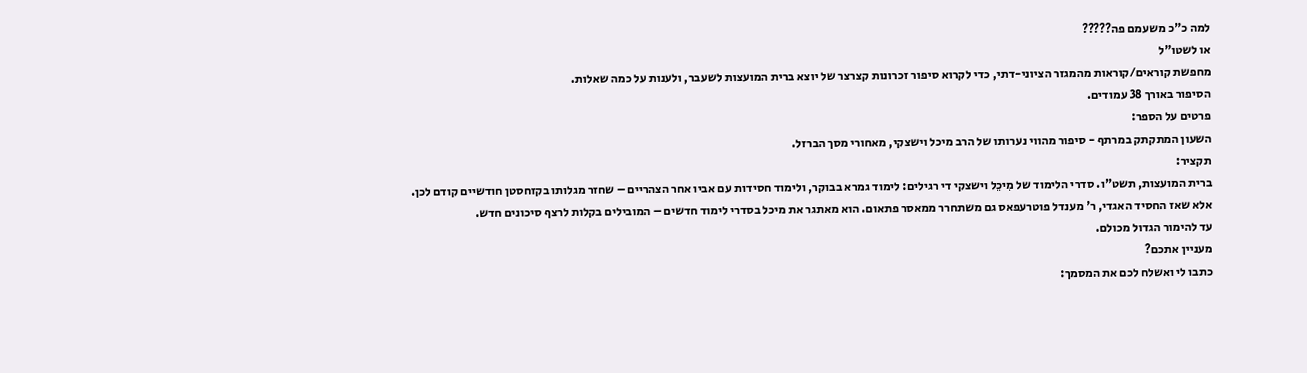למה כ"כ משעמם פה?????
או לשטו"ל
מחפשת קוראים/קוראות מהמגזר הציוני-דתי, כדי לקרוא סיפור זכרונות קצרצר של יוצא ברית המועצות לשעבר, ולענות על כמה שאלות.
הסיפור באורך 38 עמודים.
פרטים על הספר:
השעון המתקתק במרתף - סיפור מהווי נערותו של הרב מיכל וישצקי, מאחורי מסך הברזל.
תקציר:
ברית המועצות, תשט"ו. סדרי הלימוד של מִיכֵל וישצקי די רגילים: לימוד גמרא בבוקר, ולימוד חסידות עם אביו אחר הצהריים – שחזר מגלותו בקזחסטן חודשיים קודם לכן.
אלא שאז החסיד האגדי, ר' מענדל פוטרעפאס גם משתחרר ממאסר פתאום. הוא מאתגר את מיכל בסדרי לימוד חדשים – המובילים בקלות לרצף סיכונים חדש.
עד להימור הגדול מכולם.
מעניין אתכם?
כתבו לי ואשלח לכם את המסמך: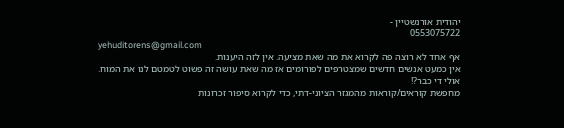יהודית אורנשטיין -
0553075722
yehuditorens@gmail.com
אף אחד לא רוצה פה לקרוא את מה שאת מציעה. אין לזה היענות.
אין כמעט אנשים חדשים שמצטרפים לפורומים אז מה שאת עושה זה פשוט לטמטם לנו את המוח.
אולי די כבר?!
מחפשת קוראים/קוראות מהמגזר הציוני-דתי, כדי לקרוא סיפור זכרונות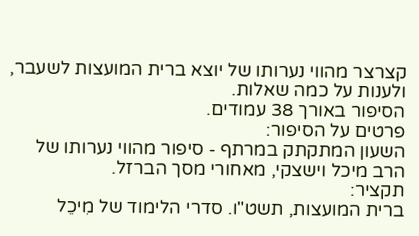קצרצר מהווי נערותו של יוצא ברית המועצות לשעבר, ולענות על כמה שאלות.
הסיפור באורך 38 עמודים.
פרטים על הסיפור:
השעון המתקתק במרתף - סיפור מהווי נערותו של הרב מיכל וישצקי, מאחורי מסך הברזל.
תקציר:
ברית המועצות, תשט"ו. סדרי הלימוד של מִיכֵל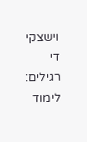וישצקי די רגילים: לימוד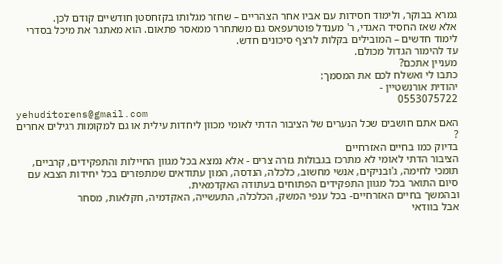גמרא בבוקר, ולימוד חסידות עם אביו אחר הצהריים – שחזר מגלותו בקזחסטן חודשיים קודם לכן.
אלא שאז החסיד האגדי, ר' מענדל פוטרעפאס גם משתחרר ממאסר פתאום. הוא מאתגר את מיכל בסדרי לימוד חדשים – המובילים בקלות לרצף סיכונים חדש.
עד להימור הגדול מכולם.
מעניין אתכם?
כתבו לי ואשלח לכם את המסמך:
יהודית אורנשטיין -
0553075722
yehuditorens@gmail.com
האם אתם חושבים שכל הנערים של הציבור הדתי לאומי מכוון ליחדות עילית או גם למקומות רגילים אחרים ?
בדיוק כמו בחיים האזרחיים
הציבור הדתי לאומי לא מתרכז בגבולות גזרה צרים - אלא נמצא בכל מגוון החיילות והתפקידים, קרביים, תומכי לחימה, ג'ובניקים, אנשי מחשוב, כלכלה, הנדסה, המון עתודאים שמתפזרים בכל יחידות הצבא עם סיום התואר בכל מגוון התפקידים הפתוחים בעתודה האקדמאית.
ובהמשך בחיים האזרחיים- בכל ענפי המשק, הכלכלה, התעשייה, האקדמיה, חקלאות, מסחר
אבל בוודאי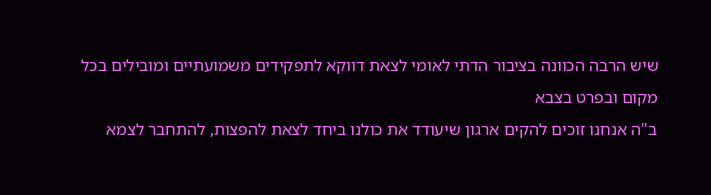שיש הרבה הכוונה בציבור הדתי לאומי לצאת דווקא לתפקידים משמועתיים ומובילים בכל מקום ובפרט בצבא
ב"ה אנחנו זוכים להקים ארגון שיעודד את כולנו ביחד לצאת להפצות, להתחבר לצמא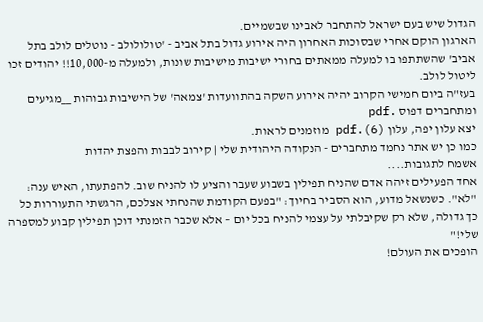הגדול שיש בעם ישראל להתחבר לאבינו שבשמיים.
הארגון הוקם אחרי שבסוכות האחרון היה אירוע גדול בתל אביב - 'טולולולב - נוטלים לולב בתל אביב' שהשתתפו בו למעלה ממאתים בחורי ישיבות מישיבות שונות, ולמעלה מ-10,000!! יהודים זכו ליטול לולב.
בעז"ה ביום חמישי הקרוב יהיה אירוע השקה בהתוועדות 'צמאה' של הישיבות גבוהות __מגיעים ומתחברים דפוס .pdf
יצא עלון יפה, עלון (6).pdf מוזמנים לראות.
כמו כן יש אתר נחמד מתחברים - הנקודה היהודית שלי | קירוב לבבות והפצת יהדות
אשמח לתגובות....
אחד הפעילים זיהה אדם שהניח תפילין בשבוע שעבר והציע לו להניח שוב. להפתעתו, האיש ענה: "לא". כשנשאל מדוע, הוא הסביר בחיוך: "בפעם הקודמת שהנחתי אצלכם, הרגשתי התעוררות כל כך גדולה, שלא רק שקיבלתי על עצמי להניח בכל יום – אלא שכבר הזמנתי דוכן תפילין קבוע למספרה שלי!"
הופכים את העולם!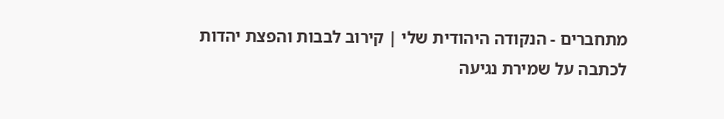מתחברים - הנקודה היהודית שלי | קירוב לבבות והפצת יהדות
לכתבה על שמירת נגיעה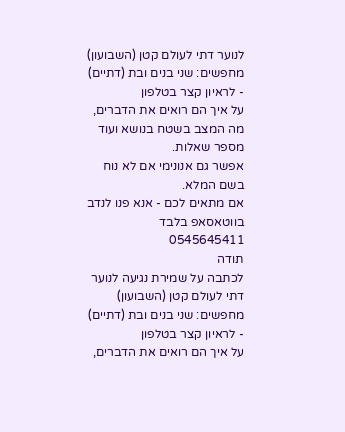לנוער דתי לעולם קטן (השבועון)
מחפשים: שני בנים ובת (דתיים) - לראיון קצר בטלפון
על איך הם רואים את הדברים, מה המצב בשטח בנושא ועוד מספר שאלות.
אפשר גם אנונימי אם לא נוח בשם המלא.
אם מתאים לכם - אנא פנו לנדב בווטאסאפ בלבד 0545645411
תודה
לכתבה על שמירת נגיעה לנוער דתי לעולם קטן (השבועון)
מחפשים: שני בנים ובת (דתיים) - לראיון קצר בטלפון
על איך הם רואים את הדברים,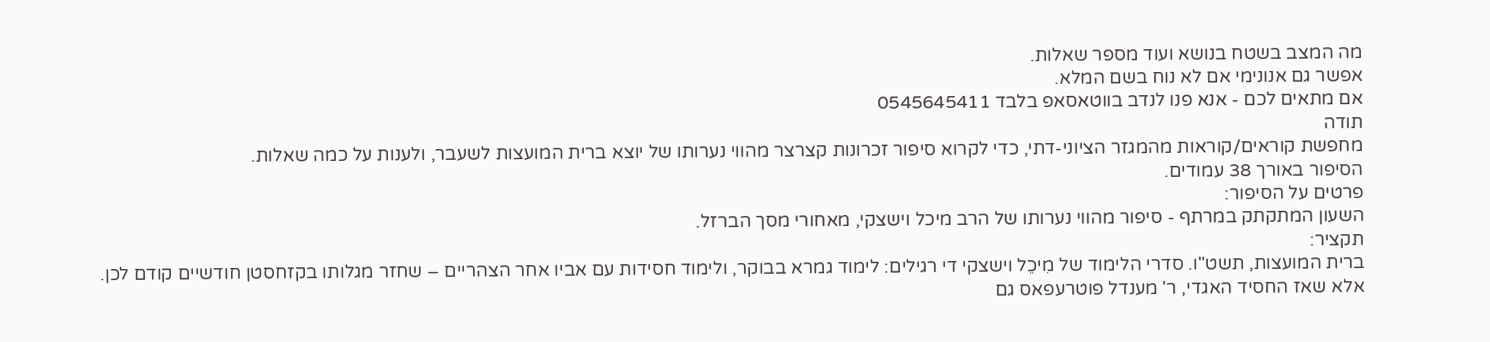מה המצב בשטח בנושא ועוד מספר שאלות.
אפשר גם אנונימי אם לא נוח בשם המלא.
אם מתאים לכם - אנא פנו לנדב בווטאסאפ בלבד 0545645411
תודה
מחפשת קוראים/קוראות מהמגזר הציוני-דתי, כדי לקרוא סיפור זכרונות קצרצר מהווי נערותו של יוצא ברית המועצות לשעבר, ולענות על כמה שאלות.
הסיפור באורך 38 עמודים.
פרטים על הסיפור:
השעון המתקתק במרתף - סיפור מהווי נערותו של הרב מיכל וישצקי, מאחורי מסך הברזל.
תקציר:
ברית המועצות, תשט"ו. סדרי הלימוד של מִיכֵל וישצקי די רגילים: לימוד גמרא בבוקר, ולימוד חסידות עם אביו אחר הצהריים – שחזר מגלותו בקזחסטן חודשיים קודם לכן.
אלא שאז החסיד האגדי, ר' מענדל פוטרעפאס גם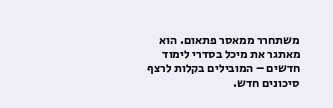משתחרר ממאסר פתאום. הוא מאתגר את מיכל בסדרי לימוד חדשים – המובילים בקלות לרצף סיכונים חדש.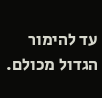עד להימור הגדול מכולם.